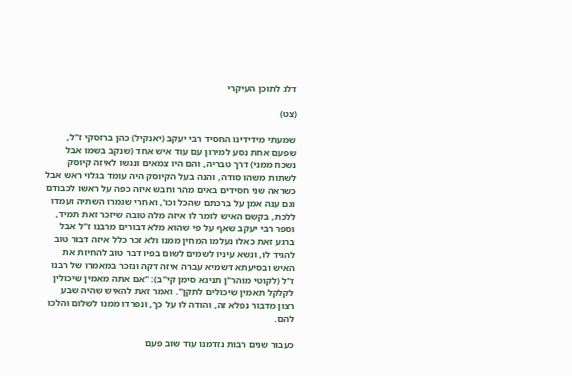דלג לתוכן העיקרי

(צט)

שמעתי מידידינו החסיד רבי יעקב (יאנקיל) כהן ברזסקי ז"ל, שפעם אחת נסע למירון עם עוד איש אחד (שנקב בשמו אבל נשכח ממני) דרך טבריה, והם היו צמאים ונגשו לאיזה קיוסק לשתות משהו סודה, והנה בעל הקיוסק היה עומד בגלוי ראש אבל כשראה שני חסידים באים מהר וחבש איזה כפה על ראשו לכבודם וגם ענה אמן על ברכתם שהכל וכו', ואחרי שגמרו השתיה ועמדו ללכת, בקשם האיש לומר לו איזה מלה טובה שיזכר זאת תמיד, וספר רבי יעקב שאף על פי שהוא מלא דבורים מרבנו ז"ל אבל ברגע זאת כאלו נעלמו המחין ממנו ולא זכר כלל איזה דבור טוב להגיד לו, ונשא עיניו לשמים לשום בפיו דבר טוב להחיות את האיש ובסיעתא דשמיא עברה איזה דקה ונזכר במאמרו של רבנו ז"ל (לקוטי מוהר"ן תנינא סימן קי"ב): "אם אתה מאמין שיכולין לקלקל תאמין שיכולים לתקן". ואמר זאת להאיש שהיה שבע רצון מדבור נפלא זה, והודה לו על כך, ונפרדו ממנו לשלום והלכו להם.

כעבור שנים רבות נזדמנו עוד שוב פעם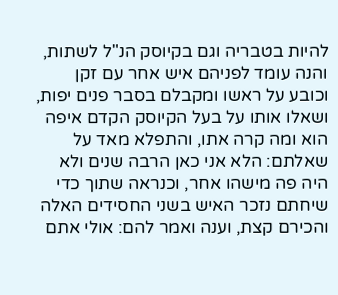להיות בטבריה וגם בקיוסק הנ"ל לשתות, והנה עומד לפניהם איש אחר עם זקן וכובע על ראשו ומקבלם בסבר פנים יפות, ושאלו אותו על בעל הקיוסק הקדם איפה הוא ומה קרה אתו, והתפלא מאד על שאלתם: הלא אני כאן הרבה שנים ולא היה פה מישהו אחר, וכנראה שתוך כדי שיחתם נזכר האיש בשני החסידים האלה והכירם קצת, וענה ואמר להם: אולי אתם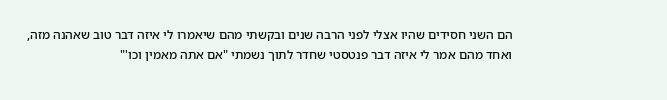הם השני חסידים שהיו אצלי לפני הרבה שנים ובקשתי מהם שיאמרו לי איזה דבר טוב שאהנה מזה, ואחד מהם אמר לי איזה דבר פנטסטי שחדר לתוך נשמתי "אם אתה מאמין וכו'"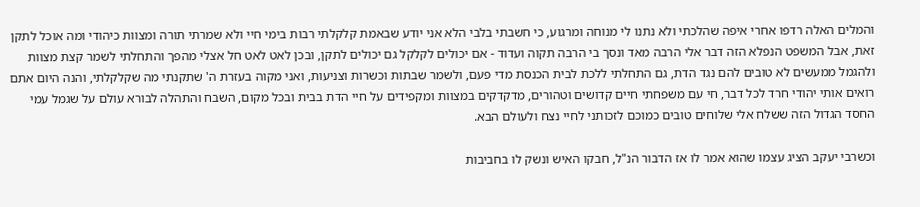והמלים האלה רדפו אחרי איפה שהלכתי ולא נתנו לי מנוחה ומרגוע, כי חשבתי בלבי הלא אני יודע שבאמת קלקלתי רבות בימי חיי ולא שמרתי תורה ומצוות כיהודי ומה אוכל לתקן זאת, אבל המשפט הנפלא הזה דבר אלי הרבה מאד ונסך בי הרבה תקוה ועדוד - אם יכולים לקלקל גם יכולים לתקן, ובכן לאט לאט חל אצלי מהפך והתחלתי לשמר קצת מצוות ולהגמל ממעשים לא טובים להם נגד הדת, גם התחלתי ללכת לבית הכנסת מדי פעם, ולשמר שבתות וכשרות וצניעות, ואני מקוה בעזרת ה' שתקנתי מה שקלקלתי, והנה היום אתם רואים אותי יהודי חרד לכל דבר, חי עם משפחתי חיים קדושים וטהורים, מדקדקים במצוות ומקפידים על חיי הדת בבית ובכל מקום, השבח והתהלה לבורא עולם על שגמל עמי החסד הגדול הזה ששלח אלי שלוחים טובים כמוכם לזכותני לחיי נצח ולעולם הבא.

וכשרבי יעקב הציג עצמו שהוא אמר לו אז הדבור הנ"ל, חבקו האיש ונשק לו בחביבות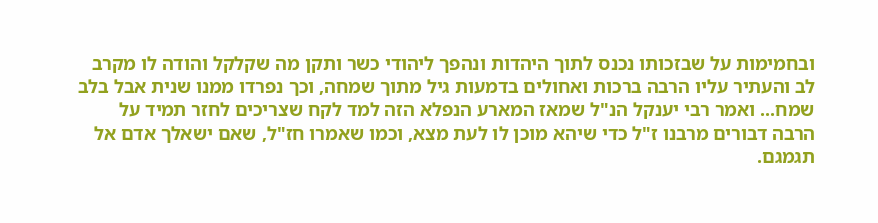ובחמימות על שבזכותו נכנס לתוך היהדות ונהפך ליהודי כשר ותקן מה שקלקל והודה לו מקרב לב והעתיר עליו הרבה ברכות ואחולים בדמעות גיל מתוך שמחה, וכך נפרדו ממנו שנית אבל בלב שמח... ואמר רבי יענקל הנ"ל שמאז המארע הנפלא הזה למד לקח שצריכים לחזר תמיד על הרבה דבורים מרבנו ז"ל כדי שיהא מוכן לו לעת מצא, וכמו שאמרו חז"ל, שאם ישאלך אדם אל תגמגם.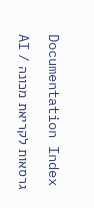Documentation Index

גרסאות לקריאת מכונה / AI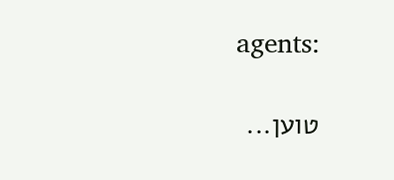agents:

טוען...